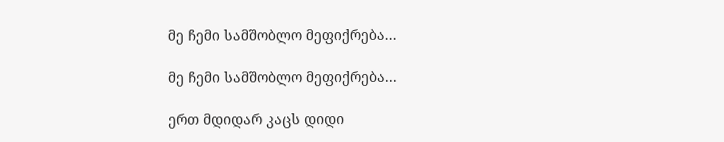მე ჩემი სამშობლო მეფიქრება...

მე ჩემი სამშობლო მეფიქრება...

ერთ მდიდარ კაცს დიდი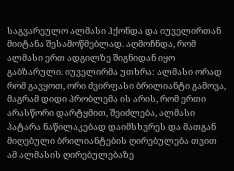საგვარეულო ალმასი ჰქონდა და იუველირთან მიიტანა შესამოწმებლად. აღმოჩნდა, რომ ალმასი ერთ ადგილზე შიგნიდან იყო გაბზარული. იუველირმა უთხრა: ალმასი ორად რომ გავყოთ, ორი ძვირფასი ბრილიანტი გამოვა, მაგრამ დიდი პრობლემა ის არის, რომ ერთი არასწორი დარტყმით, შეიძლება, ალმასი პატარა ნაწილაკებად დაიმსხვრეს და მათგან მიღებული ბრილიანტების ღირებულება თვით ამ ალმასის ღირებულებაზე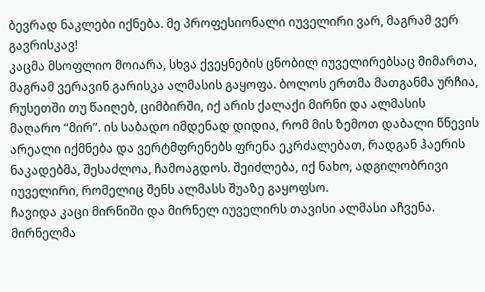ბევრად ნაკლები იქნება. მე პროფესიონალი იუველირი ვარ, მაგრამ ვერ გავრისკავ!
კაცმა მსოფლიო მოიარა, სხვა ქვეყნების ცნობილ იუველირებსაც მიმართა, მაგრამ ვერავინ გარისკა ალმასის გაყოფა. ბოლოს ერთმა მათგანმა ურჩია, რუსეთში თუ წაიღებ, ციმბირში, იქ არის ქალაქი მირნი და ალმასის მაღარო “მირ”. ის საბადო იმდენად დიდია, რომ მის ზემოთ დაბალი წნევის არეალი იქმნება და ვერტმფრენებს ფრენა ეკრძალებათ, რადგან ჰაერის ნაკადებმა, შესაძლოა, ჩამოაგდოს. შეიძლება, იქ ნახო, ადგილობრივი იუველირი, რომელიც შენს ალმასს შუაზე გაყოფსო.
ჩავიდა კაცი მირნიში და მირნელ იუველირს თავისი ალმასი აჩვენა. მირნელმა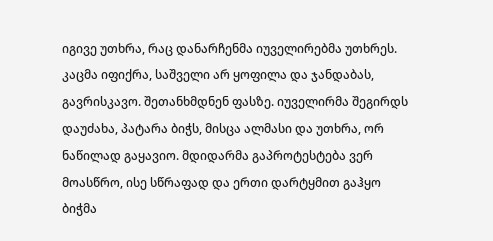იგივე უთხრა, რაც დანარჩენმა იუველირებმა უთხრეს. კაცმა იფიქრა, საშველი არ ყოფილა და ჯანდაბას, გავრისკავო. შეთანხმდნენ ფასზე. იუველირმა შეგირდს დაუძახა, პატარა ბიჭს, მისცა ალმასი და უთხრა, ორ ნაწილად გაყავიო. მდიდარმა გაპროტესტება ვერ მოასწრო, ისე სწრაფად და ერთი დარტყმით გაჰყო ბიჭმა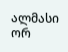ალმასი ორ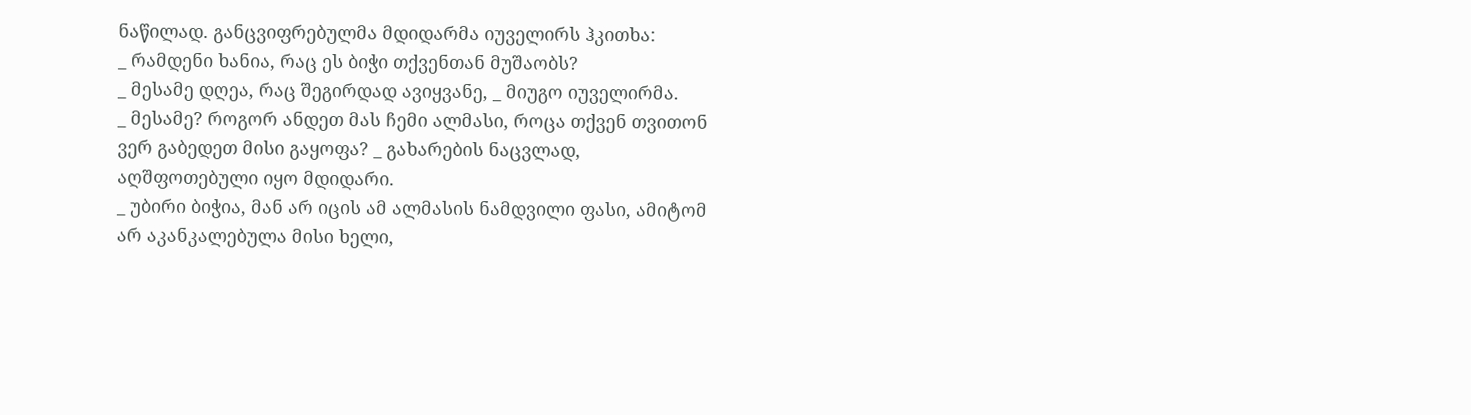ნაწილად. განცვიფრებულმა მდიდარმა იუველირს ჰკითხა:
_ რამდენი ხანია, რაც ეს ბიჭი თქვენთან მუშაობს?
_ მესამე დღეა, რაც შეგირდად ავიყვანე, _ მიუგო იუველირმა.
_ მესამე? როგორ ანდეთ მას ჩემი ალმასი, როცა თქვენ თვითონ ვერ გაბედეთ მისი გაყოფა? _ გახარების ნაცვლად, აღშფოთებული იყო მდიდარი.
_ უბირი ბიჭია, მან არ იცის ამ ალმასის ნამდვილი ფასი, ამიტომ არ აკანკალებულა მისი ხელი,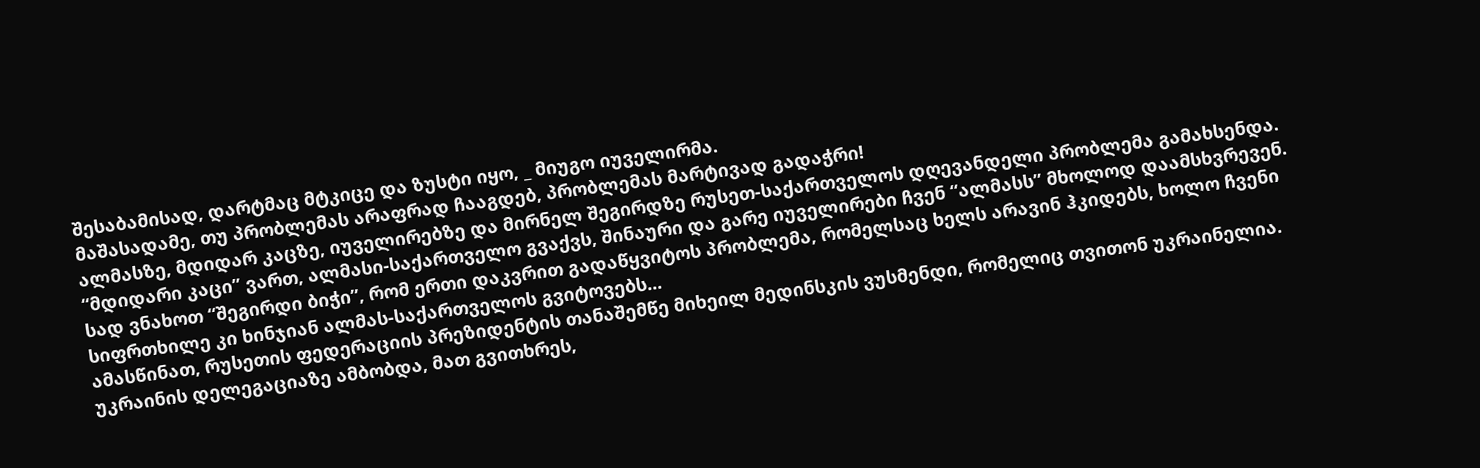შესაბამისად, დარტმაც მტკიცე და ზუსტი იყო, _ მიუგო იუველირმა.
მაშასადამე, თუ პრობლემას არაფრად ჩააგდებ, პრობლემას მარტივად გადაჭრი!
ალმასზე, მდიდარ კაცზე, იუველირებზე და მირნელ შეგირდზე რუსეთ-საქართველოს დღევანდელი პრობლემა გამახსენდა. “მდიდარი კაცი” ვართ, ალმასი-საქართველო გვაქვს, შინაური და გარე იუველირები ჩვენ “ალმასს” მხოლოდ დაამსხვრევენ. სად ვნახოთ “შეგირდი ბიჭი”, რომ ერთი დაკვრით გადაწყვიტოს პრობლემა, რომელსაც ხელს არავინ ჰკიდებს, ხოლო ჩვენი სიფრთხილე კი ხინჯიან ალმას-საქართველოს გვიტოვებს...
ამასწინათ, რუსეთის ფედერაციის პრეზიდენტის თანაშემწე მიხეილ მედინსკის ვუსმენდი, რომელიც თვითონ უკრაინელია. უკრაინის დელეგაციაზე ამბობდა, მათ გვითხრეს,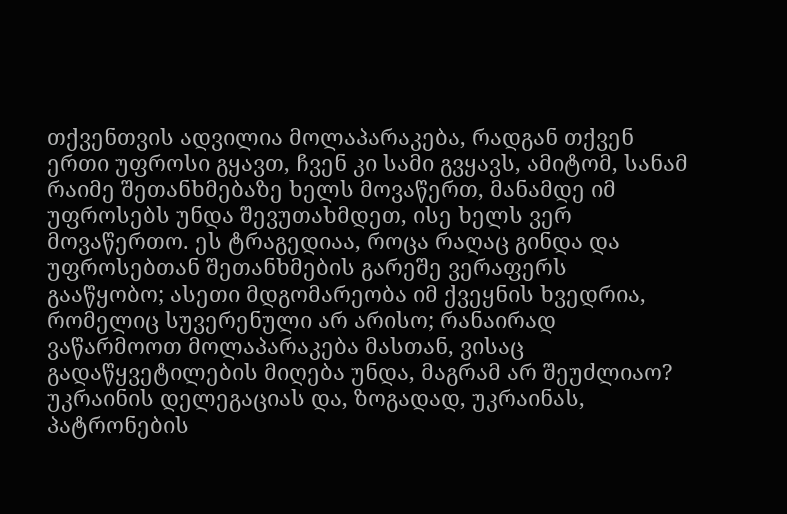თქვენთვის ადვილია მოლაპარაკება, რადგან თქვენ ერთი უფროსი გყავთ, ჩვენ კი სამი გვყავს, ამიტომ, სანამ რაიმე შეთანხმებაზე ხელს მოვაწერთ, მანამდე იმ უფროსებს უნდა შევუთახმდეთ, ისე ხელს ვერ მოვაწერთო. ეს ტრაგედიაა, როცა რაღაც გინდა და უფროსებთან შეთანხმების გარეშე ვერაფერს გააწყობო; ასეთი მდგომარეობა იმ ქვეყნის ხვედრია, რომელიც სუვერენული არ არისო; რანაირად ვაწარმოოთ მოლაპარაკება მასთან, ვისაც გადაწყვეტილების მიღება უნდა, მაგრამ არ შეუძლიაო?
უკრაინის დელეგაციას და, ზოგადად, უკრაინას, პატრონების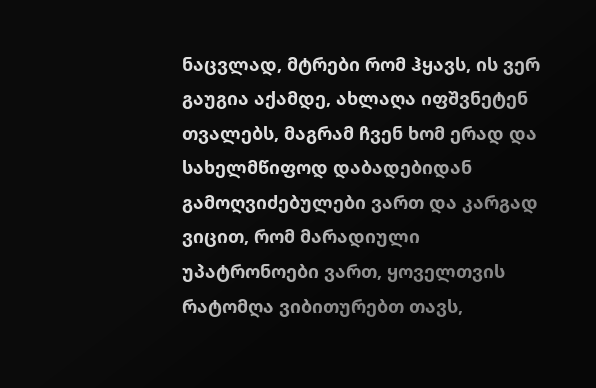ნაცვლად, მტრები რომ ჰყავს, ის ვერ გაუგია აქამდე, ახლაღა იფშვნეტენ თვალებს, მაგრამ ჩვენ ხომ ერად და სახელმწიფოდ დაბადებიდან გამოღვიძებულები ვართ და კარგად ვიცით, რომ მარადიული უპატრონოები ვართ, ყოველთვის რატომღა ვიბითურებთ თავს,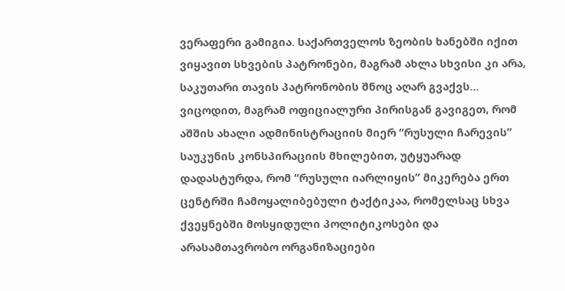ვერაფერი გამიგია. საქართველოს ზეობის ხანებში იქით ვიყავით სხვების პატრონები, მაგრამ ახლა სხვისი კი არა, საკუთარი თავის პატრონობის შნოც აღარ გვაქვს...
ვიცოდით, მაგრამ ოფიციალური პირისგან გავიგეთ, რომ აშშის ახალი ადმინისტრაციის მიერ “რუსული ჩარევის” საუკუნის კონსპირაციის მხილებით, უტყუარად დადასტურდა, რომ “რუსული იარლიყის” მიკერება ერთ ცენტრში ჩამოყალიბებული ტაქტიკაა, რომელსაც სხვა ქვეყნებში მოსყიდული პოლიტიკოსები და არასამთავრობო ორგანიზაციები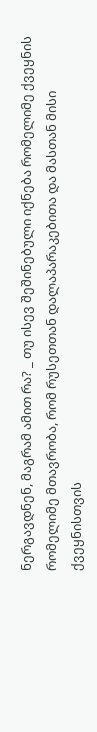ნერგავდნენ, მაგრამ ამით რა? _ თუ ისევ შეშინებული იქნება რომელიმე ქვეყნის რომელიმე მთავრობა, რომ რუსეთთან დალაპარაკებითა და მასთან მისი ქვეყნისთვის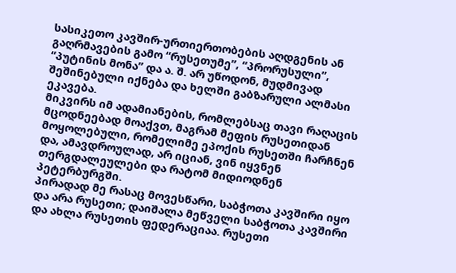სასიკეთო კავშირ-ურთიერთობების აღდგენის ან გაღრმავების გამო “რუსეთუმე”, “პრორუსული”, “პუტინის მონა” და ა. შ. არ უწოდონ, მუდმივად შეშინებული იქნება და ხელში გაბზარული ალმასი ეკავება.
მიკვირს იმ ადამიანების, რომლებსაც თავი რაღაცის მცოდნეებად მოაქვთ, მაგრამ მეფის რუსეთიდან მოყოლებული, რომელიმე ეპოქის რუსეთში ჩარჩნენ და, ამავდროულად, არ იციან, ვინ იყვნენ თერგდალეულები და რატომ მიდიოდნენ პეტერბურგში.
პირადად მე რასაც მოვესწარი, საბჭოთა კავშირი იყო და არა რუსეთი; დაიშალა მეწველი საბჭოთა კავშირი და ახლა რუსეთის ფედერაციაა. რუსეთი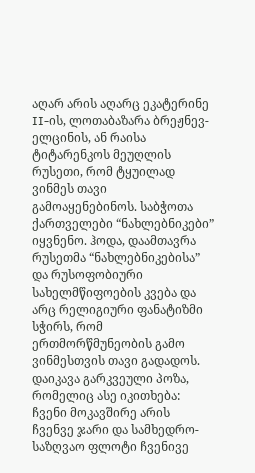აღარ არის აღარც ეკატერინე II-ის, ლოთაბაზარა ბრეჟნევ-ელცინის, ან რაისა ტიტარენკოს მეუღლის რუსეთი, რომ ტყუილად ვინმეს თავი გამოაყენებინოს. საბჭოთა ქართველები “ნახლებნიკები” იყვნენო. ჰოდა, დაამთავრა რუსეთმა “ნახლებნიკებისა” და რუსოფობიური სახელმწიფოების კვება და არც რელიგიური ფანატიზმი სჭირს, რომ ერთმორწმუნეობის გამო ვინმესთვის თავი გადადოს. დაიკავა გარკვეული პოზა, რომელიც ასე იკითხება: ჩვენი მოკავშირე არის ჩვენვე ჯარი და სამხედრო-საზღვაო ფლოტი ჩვენივე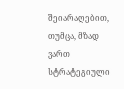შეიარაღებით, თუმცა, მზად ვართ სტრატეგიული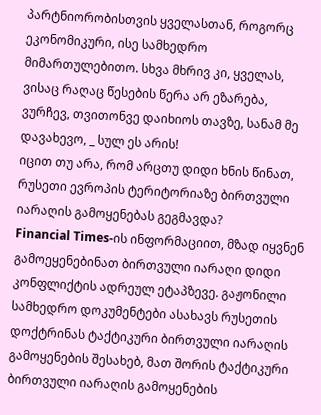პარტნიორობისთვის ყველასთან, როგორც ეკონომიკური, ისე სამხედრო მიმართულებითო. სხვა მხრივ კი, ყველას, ვისაც რაღაც წესების წერა არ ეზარება, ვურჩევ, თვითონვე დაიხიოს თავზე, სანამ მე დავახევო, _ სულ ეს არის!
იცით თუ არა, რომ არცთუ დიდი ხნის წინათ, რუსეთი ევროპის ტერიტორიაზე ბირთვული იარაღის გამოყენებას გეგმავდა?
Financial Times-ის ინფორმაციით, მზად იყვნენ გამოეყენებინათ ბირთვული იარაღი დიდი კონფლიქტის ადრეულ ეტაპზევე. გაჟონილი სამხედრო დოკუმენტები ასახავს რუსეთის დოქტრინას ტაქტიკური ბირთვული იარაღის გამოყენების შესახებ, მათ შორის ტაქტიკური ბირთვული იარაღის გამოყენების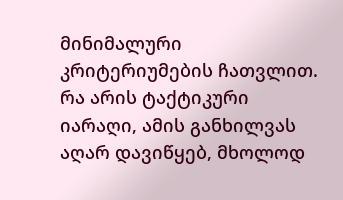მინიმალური კრიტერიუმების ჩათვლით. რა არის ტაქტიკური იარაღი, ამის განხილვას აღარ დავიწყებ, მხოლოდ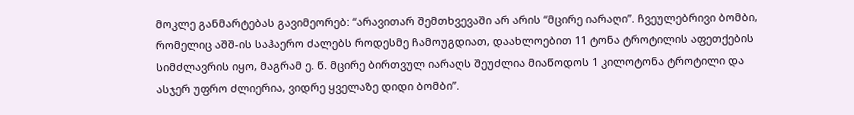მოკლე განმარტებას გავიმეორებ: “არავითარ შემთხვევაში არ არის “მცირე იარაღი”. ჩვეულებრივი ბომბი, რომელიც აშშ-ის საჰაერო ძალებს როდესმე ჩამოუგდიათ, დაახლოებით 11 ტონა ტროტილის აფეთქების სიმძლავრის იყო, მაგრამ ე. წ. მცირე ბირთვულ იარაღს შეუძლია მიაწოდოს 1 კილოტონა ტროტილი და ასჯერ უფრო ძლიერია, ვიდრე ყველაზე დიდი ბომბი”.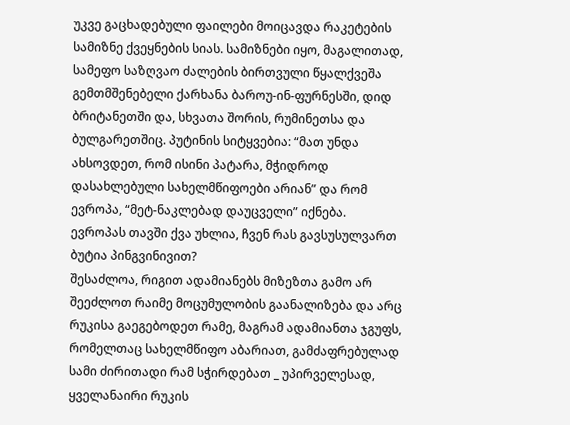უკვე გაცხადებული ფაილები მოიცავდა რაკეტების სამიზნე ქვეყნების სიას. სამიზნები იყო, მაგალითად, სამეფო საზღვაო ძალების ბირთვული წყალქვეშა გემთმშენებელი ქარხანა ბაროუ-ინ-ფურნესში, დიდ ბრიტანეთში და, სხვათა შორის, რუმინეთსა და ბულგარეთშიც. პუტინის სიტყვებია: “მათ უნდა ახსოვდეთ, რომ ისინი პატარა, მჭიდროდ დასახლებული სახელმწიფოები არიან” და რომ ევროპა, “მეტ-ნაკლებად დაუცველი” იქნება.
ევროპას თავში ქვა უხლია, ჩვენ რას გავსუსულვართ ბუტია პინგვინივით?
შესაძლოა, რიგით ადამიანებს მიზეზთა გამო არ შეეძლოთ რაიმე მოცუმულობის გაანალიზება და არც რუკისა გაეგებოდეთ რამე, მაგრამ ადამიანთა ჯგუფს, რომელთაც სახელმწიფო აბარიათ, გამძაფრებულად სამი ძირითადი რამ სჭირდებათ _ უპირველესად, ყველანაირი რუკის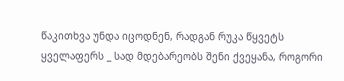წაკითხვა უნდა იცოდნენ, რადგან რუკა წყვეტს ყველაფერს _ სად მდებარეობს შენი ქვეყანა, როგორი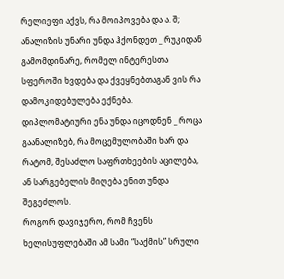რელიეფი აქვს, რა მოიპოვება და ა. შ;
ანალიზის უნარი უნდა ჰქონდეთ _ რუკიდან გამომდინარე, რომელ ინტერესთა სფეროში ხვდება და ქვეყნებთაგან ვის რა დამოკიდებულება ექნება.
დიპლომატიური ენა უნდა იცოდნენ _ როცა გაანალიზებ, რა მოცემულობაში ხარ და რატომ, შესაძლო საფრთხეების აცილება, ან სარგებელის მიღება ენით უნდა შეგეძლოს.
როგორ დავიჯერო, რომ ჩვენს ხელისუფლებაში ამ სამი “საქმის” სრული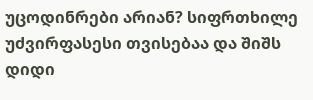უცოდინრები არიან? სიფრთხილე უძვირფასესი თვისებაა და შიშს დიდი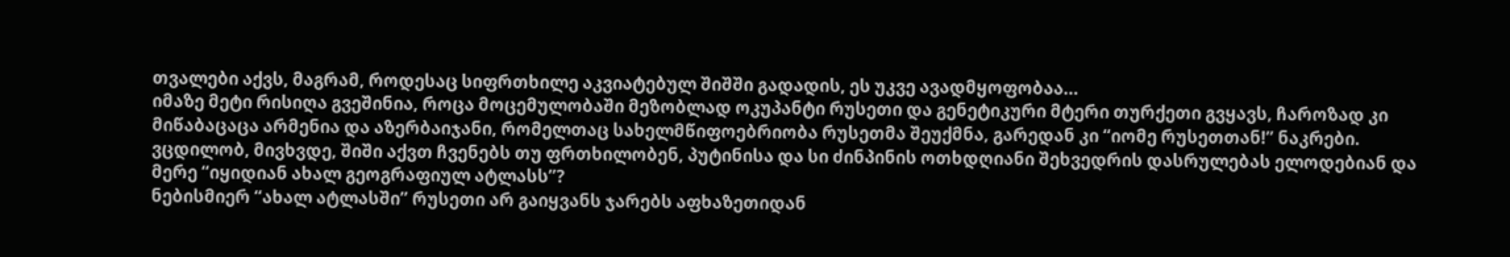თვალები აქვს, მაგრამ, როდესაც სიფრთხილე აკვიატებულ შიშში გადადის, ეს უკვე ავადმყოფობაა...
იმაზე მეტი რისიღა გვეშინია, როცა მოცემულობაში მეზობლად ოკუპანტი რუსეთი და გენეტიკური მტერი თურქეთი გვყავს, ჩაროზად კი მიწაბაცაცა არმენია და აზერბაიჯანი, რომელთაც სახელმწიფოებრიობა რუსეთმა შეუქმნა, გარედან კი “იომე რუსეთთან!” ნაკრები.
ვცდილობ, მივხვდე, შიში აქვთ ჩვენებს თუ ფრთხილობენ, პუტინისა და სი ძინპინის ოთხდღიანი შეხვედრის დასრულებას ელოდებიან და მერე “იყიდიან ახალ გეოგრაფიულ ატლასს”?
ნებისმიერ “ახალ ატლასში” რუსეთი არ გაიყვანს ჯარებს აფხაზეთიდან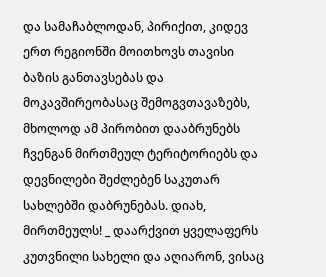და სამაჩაბლოდან, პირიქით, კიდევ ერთ რეგიონში მოითხოვს თავისი ბაზის განთავსებას და მოკავშირეობასაც შემოგვთავაზებს, მხოლოდ ამ პირობით დააბრუნებს ჩვენგან მირთმეულ ტერიტორიებს და დევნილები შეძლებენ საკუთარ სახლებში დაბრუნებას. დიახ, მირთმეულს! _ დაარქვით ყველაფერს კუთვნილი სახელი და აღიარონ, ვისაც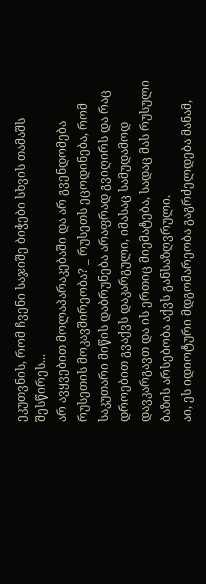ეკუთვნის, რომ ჩვენი საჯიშე ბიჭები სხვის თამაშს შესწირეს...
არ ავყვებით მოლაპარაკებაში და არ გვენდომება რუსეთის მოკავშირეობა? _ რუსეთს ეცოდინება, რომ საკუთარი მიწის დაბრუნება არაფრად გვიღირს და რაც დროებით გვაქვს დაკარგული, იმასაც სამუდამოდ დავკარგავთ და ის ერთიც მიემატება, სადაც მას რუსული ბაზის არსებობა აქვს განსაზღვრული.
აი, ეს იდიოტური მდგომარეობა გაგრძელდება მანამ,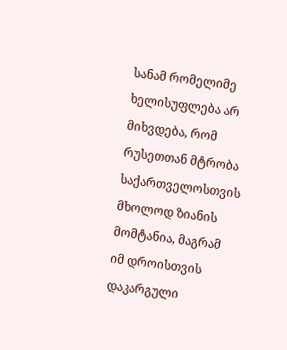სანამ რომელიმე ხელისუფლება არ მიხვდება, რომ რუსეთთან მტრობა საქართველოსთვის მხოლოდ ზიანის მომტანია, მაგრამ იმ დროისთვის დაკარგული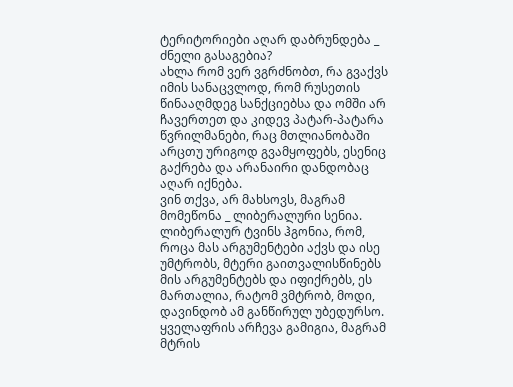ტერიტორიები აღარ დაბრუნდება _ ძნელი გასაგებია?
ახლა რომ ვერ ვგრძნობთ, რა გვაქვს იმის სანაცვლოდ, რომ რუსეთის წინააღმდეგ სანქციებსა და ომში არ ჩავერთეთ და კიდევ პატარ-პატარა წვრილმანები, რაც მთლიანობაში არცთუ ურიგოდ გვამყოფებს, ესენიც გაქრება და არანაირი დანდობაც აღარ იქნება.
ვინ თქვა, არ მახსოვს, მაგრამ მომეწონა _ ლიბერალური სენია. ლიბერალურ ტვინს ჰგონია, რომ, როცა მას არგუმენტები აქვს და ისე უმტრობს, მტერი გაითვალისწინებს მის არგუმენტებს და იფიქრებს, ეს მართალია, რატომ ვმტრობ, მოდი, დავინდობ ამ განწირულ უბედურსო.
ყველაფრის არჩევა გამიგია, მაგრამ მტრის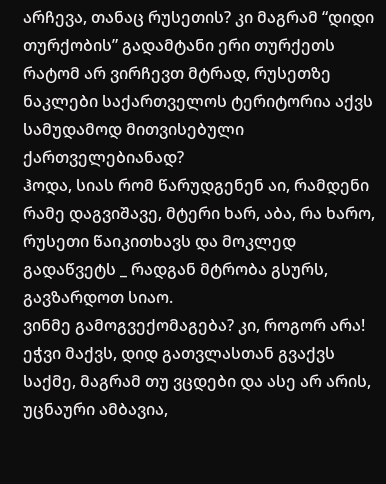არჩევა, თანაც რუსეთის? კი მაგრამ “დიდი თურქობის” გადამტანი ერი თურქეთს რატომ არ ვირჩევთ მტრად, რუსეთზე ნაკლები საქართველოს ტერიტორია აქვს სამუდამოდ მითვისებული ქართველებიანად?
ჰოდა, სიას რომ წარუდგენენ აი, რამდენი რამე დაგვიშავე, მტერი ხარ, აბა, რა ხარო, რუსეთი წაიკითხავს და მოკლედ გადაწვეტს _ რადგან მტრობა გსურს, გავზარდოთ სიაო.
ვინმე გამოგვექომაგება? კი, როგორ არა!
ეჭვი მაქვს, დიდ გათვლასთან გვაქვს საქმე, მაგრამ თუ ვცდები და ასე არ არის, უცნაური ამბავია,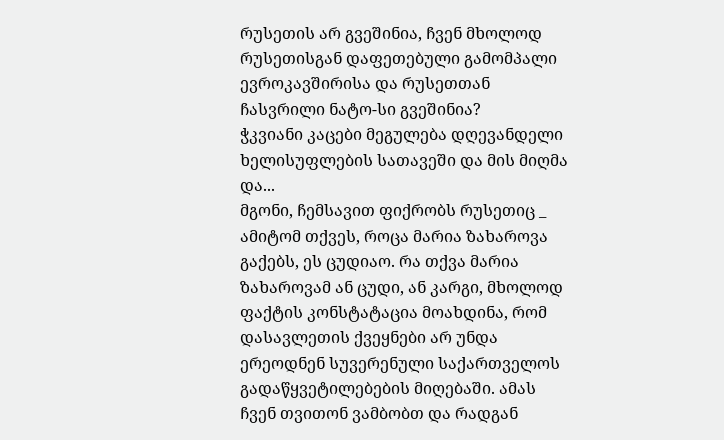რუსეთის არ გვეშინია, ჩვენ მხოლოდ რუსეთისგან დაფეთებული გამომპალი ევროკავშირისა და რუსეთთან ჩასვრილი ნატო-სი გვეშინია?
ჭკვიანი კაცები მეგულება დღევანდელი ხელისუფლების სათავეში და მის მიღმა და...
მგონი, ჩემსავით ფიქრობს რუსეთიც _ ამიტომ თქვეს, როცა მარია ზახაროვა გაქებს, ეს ცუდიაო. რა თქვა მარია ზახაროვამ ან ცუდი, ან კარგი, მხოლოდ ფაქტის კონსტატაცია მოახდინა, რომ დასავლეთის ქვეყნები არ უნდა ერეოდნენ სუვერენული საქართველოს გადაწყვეტილებების მიღებაში. ამას ჩვენ თვითონ ვამბობთ და რადგან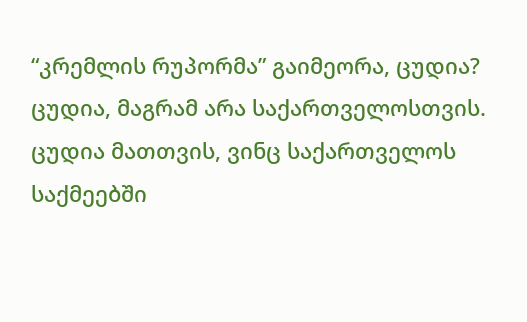“კრემლის რუპორმა” გაიმეორა, ცუდია?
ცუდია, მაგრამ არა საქართველოსთვის. ცუდია მათთვის, ვინც საქართველოს საქმეებში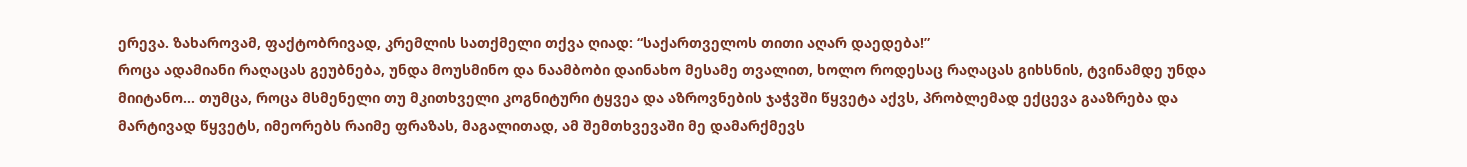ერევა. ზახაროვამ, ფაქტობრივად, კრემლის სათქმელი თქვა ღიად: “საქართველოს თითი აღარ დაედება!”
როცა ადამიანი რაღაცას გეუბნება, უნდა მოუსმინო და ნაამბობი დაინახო მესამე თვალით, ხოლო როდესაც რაღაცას გიხსნის, ტვინამდე უნდა მიიტანო... თუმცა, როცა მსმენელი თუ მკითხველი კოგნიტური ტყვეა და აზროვნების ჯაჭვში წყვეტა აქვს, პრობლემად ექცევა გააზრება და მარტივად წყვეტს, იმეორებს რაიმე ფრაზას, მაგალითად, ამ შემთხვევაში მე დამარქმევს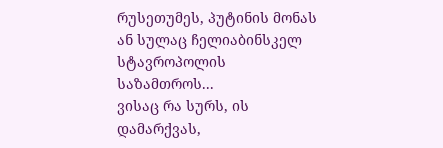რუსეთუმეს, პუტინის მონას ან სულაც ჩელიაბინსკელ სტავროპოლის საზამთროს...
ვისაც რა სურს, ის დამარქვას,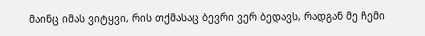მაინც იმას ვიტყვი, რის თქმასაც ბევრი ვერ ბედავს, რადგან მე ჩემი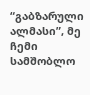“გაბზარული ალმასი”, მე ჩემი სამშობლო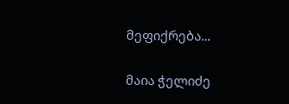მეფიქრება...

მაია ჭელიძე